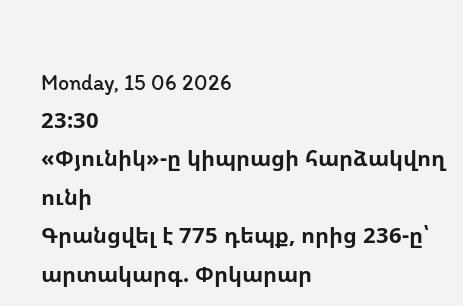Monday, 15 06 2026
23:30
«Փյունիկ»-ը կիպրացի հարձակվող ունի
Գրանցվել է 775 դեպք, որից 236-ը՝ արտակարգ. Փրկարար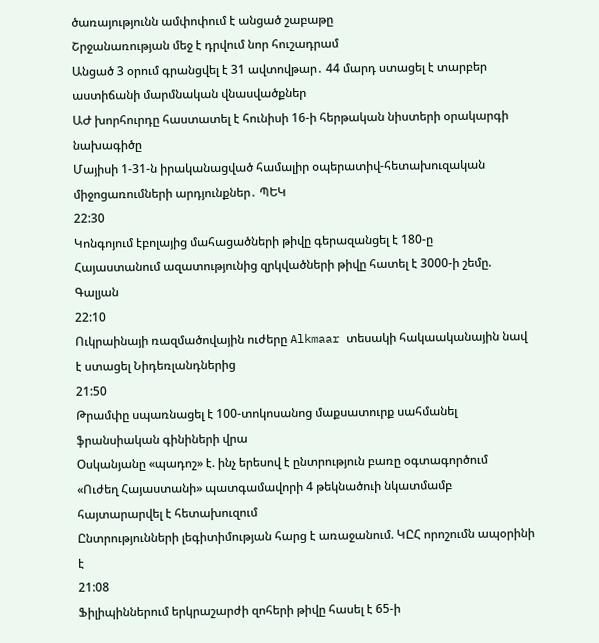ծառայությունն ամփոփում է անցած շաբաթը
Շրջանառության մեջ է դրվում նոր հուշադրամ
Անցած 3 օրում գրանցվել է 31 ավտովթար․ 44 մարդ ստացել է տարբեր աստիճանի մարմնական վնասվածքներ
ԱԺ խորհուրդը հաստատել է հունիսի 16-ի հերթական նիստերի օրակարգի նախագիծը
Մայիսի 1-31-ն իրականացված համալիր օպերատիվ-հետախուզական միջոցառումների արդյունքներ․ ՊԵԿ
22:30
Կոնգոյում էբոլայից մահացածների թիվը գերազանցել է 180-ը
Հայաստանում ազատությունից զրկվածների թիվը հատել է 3000-ի շեմը. Գալյան
22:10
Ուկրաինայի ռազմածովային ուժերը Alkmaar տեսակի հակաականային նավ է ստացել Նիդեռլանդներից
21:50
Թրամփը սպառնացել է 100-տոկոսանոց մաքսատուրք սահմանել ֆրանսիական գինիների վրա
Օսկանյանը «պադոշ» է. ինչ երեսով է ընտրություն բառը օգտագործում
«Ուժեղ Հայաստանի» պատգամավորի 4 թեկնածուի նկատմամբ հայտարարվել է հետախուզում
Ընտրությունների լեգիտիմության հարց է առաջանում. ԿԸՀ որոշումն ապօրինի է
21:08
Ֆիլիպիններում երկրաշարժի զոհերի թիվը հասել է 65-ի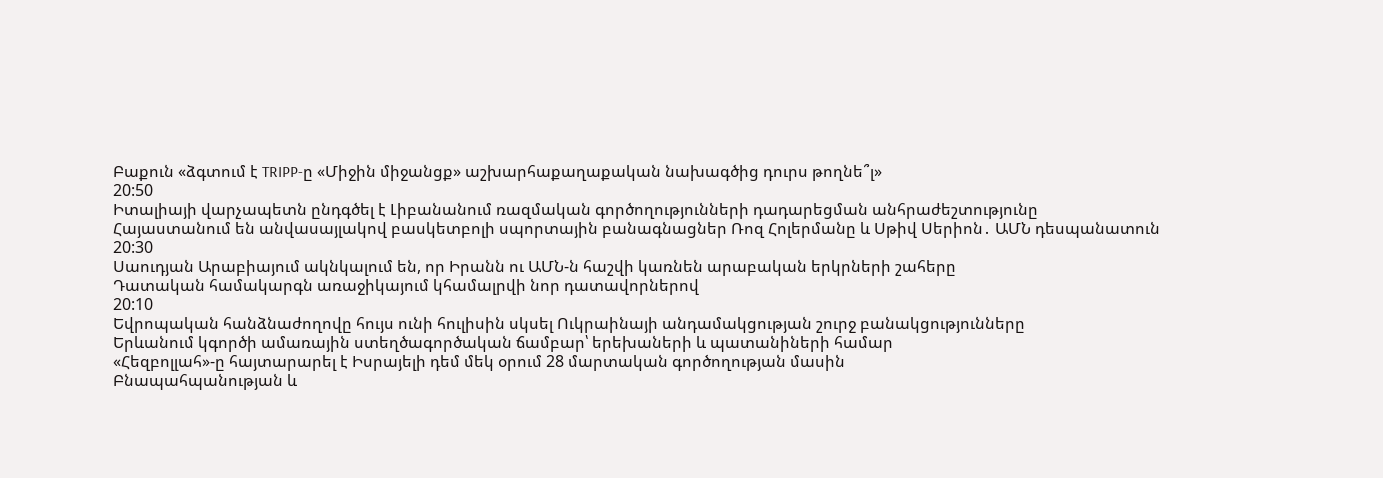Բաքուն «ձգտում է TRIPP-ը «Միջին միջանցք» աշխարհաքաղաքական նախագծից դուրս թողնե՞լ»
20:50
Իտալիայի վարչապետն ընդգծել է Լիբանանում ռազմական գործողությունների դադարեցման անհրաժեշտությունը
Հայաստանում են անվասայլակով բասկետբոլի սպորտային բանագնացներ Ռոզ Հոլերմանը և Սթիվ Սերիոն․ ԱՄՆ դեսպանատուն
20:30
Սաուդյան Արաբիայում ակնկալում են, որ Իրանն ու ԱՄՆ-ն հաշվի կառնեն արաբական երկրների շահերը
Դատական համակարգն առաջիկայում կհամալրվի նոր դատավորներով
20:10
Եվրոպական հանձնաժողովը հույս ունի հուլիսին սկսել Ուկրաինայի անդամակցության շուրջ բանակցությունները
Երևանում կգործի ամառային ստեղծագործական ճամբար՝ երեխաների և պատանիների համար
«Հեզբոլլահ»-ը հայտարարել է Իսրայելի դեմ մեկ օրում 28 մարտական գործողության մասին
Բնապահպանության և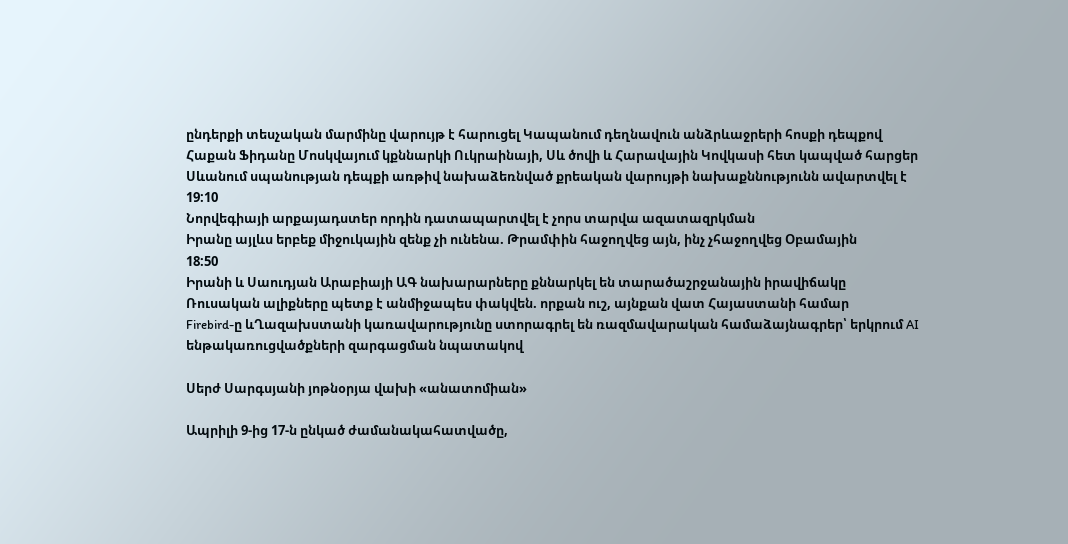ընդերքի տեսչական մարմինը վարույթ է հարուցել Կապանում դեղնավուն անձրևաջրերի հոսքի դեպքով
Հաքան Ֆիդանը Մոսկվայում կքննարկի Ուկրաինայի, Սև ծովի և Հարավային Կովկասի հետ կապված հարցեր
Սևանում սպանության դեպքի առթիվ նախաձեռնված քրեական վարույթի նախաքննությունն ավարտվել է
19:10
Նորվեգիայի արքայադստեր որդին դատապարտվել է չորս տարվա ազատազրկման
Իրանը այլևս երբեք միջուկային զենք չի ունենա. Թրամփին հաջողվեց այն, ինչ չհաջողվեց Օբամային
18:50
Իրանի և Սաուդյան Արաբիայի ԱԳ նախարարները քննարկել են տարածաշրջանային իրավիճակը
Ռուսական ալիքները պետք է անմիջապես փակվեն. որքան ուշ, այնքան վատ Հայաստանի համար
Firebird-ը ևՂազախստանի կառավարությունը ստորագրել են ռազմավարական համաձայնագրեր՝ երկրում AI ենթակառուցվածքների զարգացման նպատակով

Սերժ Սարգսյանի յոթնօրյա վախի «անատոմիան»

Ապրիլի 9-ից 17-ն ընկած ժամանակահատվածը,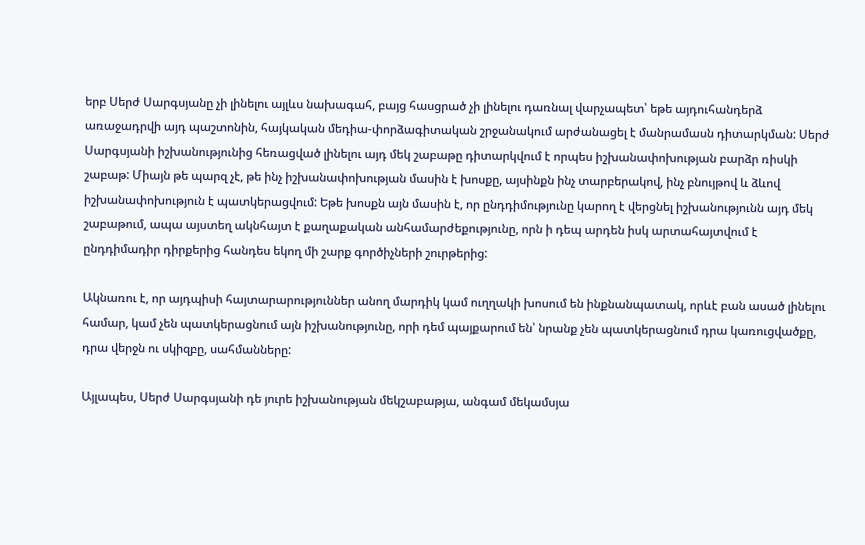երբ Սերժ Սարգսյանը չի լինելու այլևս նախագահ, բայց հասցրած չի լինելու դառնալ վարչապետ՝ եթե այդուհանդերձ առաջադրվի այդ պաշտոնին, հայկական մեդիա-փորձագիտական շրջանակում արժանացել է մանրամասն դիտարկման: Սերժ Սարգսյանի իշխանությունից հեռացված լինելու այդ մեկ շաբաթը դիտարկվում է որպես իշխանափոխության բարձր ռիսկի շաբաթ: Միայն թե պարզ չէ, թե ինչ իշխանափոխության մասին է խոսքը, այսինքն ինչ տարբերակով, ինչ բնույթով և ձևով իշխանափոխություն է պատկերացվում: Եթե խոսքն այն մասին է, որ ընդդիմությունը կարող է վերցնել իշխանությունն այդ մեկ շաբաթում, ապա այստեղ ակնհայտ է քաղաքական անհամարժեքությունը, որն ի դեպ արդեն իսկ արտահայտվում է ընդդիմադիր դիրքերից հանդես եկող մի շարք գործիչների շուրթերից:

Ակնառու է, որ այդպիսի հայտարարություններ անող մարդիկ կամ ուղղակի խոսում են ինքնանպատակ, որևէ բան ասած լինելու համար, կամ չեն պատկերացնում այն իշխանությունը, որի դեմ պայքարում են՝ նրանք չեն պատկերացնում դրա կառուցվածքը, դրա վերջն ու սկիզբը, սահմանները:

Այլապես, Սերժ Սարգսյանի դե յուրե իշխանության մեկշաբաթյա, անգամ մեկամսյա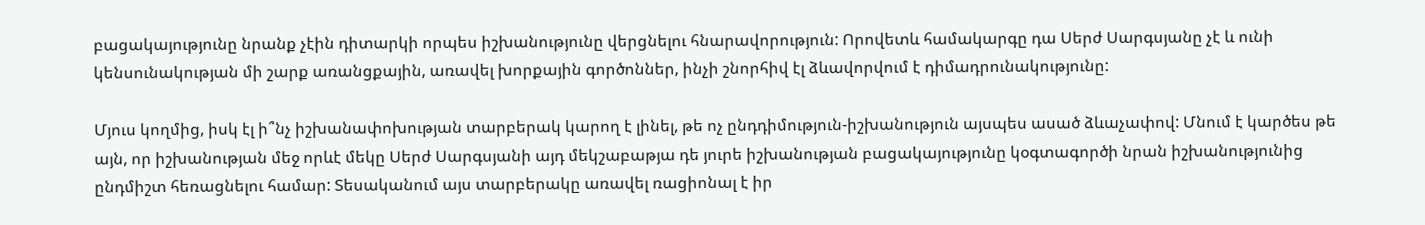բացակայությունը նրանք չէին դիտարկի որպես իշխանությունը վերցնելու հնարավորություն: Որովետև համակարգը դա Սերժ Սարգսյանը չէ և ունի կենսունակության մի շարք առանցքային, առավել խորքային գործոններ, ինչի շնորհիվ էլ ձևավորվում է դիմադրունակությունը:

Մյուս կողմից, իսկ էլ ի՞նչ իշխանափոխության տարբերակ կարող է լինել, թե ոչ ընդդիմություն-իշխանություն այսպես ասած ձևաչափով: Մնում է կարծես թե այն, որ իշխանության մեջ որևէ մեկը Սերժ Սարգսյանի այդ մեկշաբաթյա դե յուրե իշխանության բացակայությունը կօգտագործի նրան իշխանությունից ընդմիշտ հեռացնելու համար: Տեսականում այս տարբերակը առավել ռացիոնալ է իր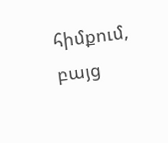հիմքում, բայց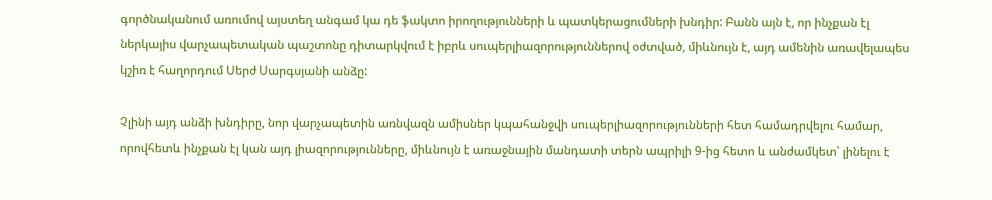գործնականում առումով այստեղ անգամ կա դե ֆակտո իրողությունների և պատկերացումների խնդիր: Բանն այն է, որ ինչքան էլ ներկայիս վարչապետական պաշտոնը դիտարկվում է իբրև սուպերլիազորություններով օժտված, միևնույն է, այդ ամենին առավելապես կշիռ է հաղորդում Սերժ Սարգսյանի անձը:

Չլինի այդ անձի խնդիրը, նոր վարչապետին առնվազն ամիսներ կպահանջվի սուպերլիազորությունների հետ համադրվելու համար, որովհետև ինչքան էլ կան այդ լիազորությունները, միևնույն է առաջնային մանդատի տերն ապրիլի 9-ից հետո և անժամկետ՝ լինելու է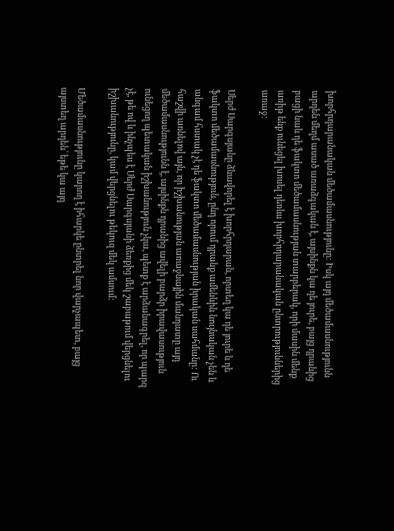խորհրդարանական մեծամասնությունը: Իսկ այդ մեծամասնությունն արդեն մեղմ ասած առաձգական է, այսինքն կա դե յուրե, բայց դրանից բացի նաև դե ֆակտո մեծամասնության տարբերակ, որի մասին մենք առիթ ենք ունեցել խոսել դեռևս խորհրդարանական ընտրություններից առաջ:

Սերժ Սարգսյանը ձևավորել է խորհրդարան, որտեղ կա դե յուրե և դե ֆակտո մեծամասնություն, ընդ որում դրանք ամենևին նույնական չեն և անգամ հստակ չէ դե ֆակտո մեծամասնության իրական սահմանը: Ու հաշվի առնելով այն, որ իշխանության առաջնային մանդատը այդ մեծամասնությունն է, այսինքն դրանից ավելի բարձր իրավասություն ունեցող պետական իշխանություն չկա, պետք է արձանագրել, որ պարզ չէ, թե ով և ինչպես է Սերժ Սարգսյանի ձեռքից մեկ շաբաթում վերցնելու իշխանությունը, կամ վերցնելու թեկուզ մեկ ամսում:

Մեծամասնությունը կարող է իհարկե ընտրել նոր վարչապետ, բայց այստեղ արդեն՝ եթե կա այդ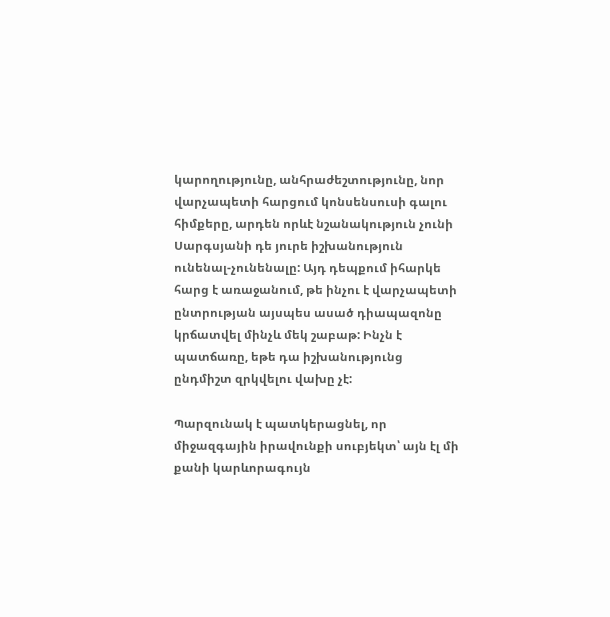կարողությունը, անհրաժեշտությունը, նոր վարչապետի հարցում կոնսենսուսի գալու հիմքերը, արդեն որևէ նշանակություն չունի Սարգսյանի դե յուրե իշխանություն ունենալ-չունենալը: Այդ դեպքում իհարկե հարց է առաջանում, թե ինչու է վարչապետի ընտրության այսպես ասած դիապազոնը կրճատվել մինչև մեկ շաբաթ: Ինչն է պատճառը, եթե դա իշխանությունց ընդմիշտ զրկվելու վախը չէ:

Պարզունակ է պատկերացնել, որ միջազգային իրավունքի սուբյեկտ՝ այն էլ մի քանի կարևորագույն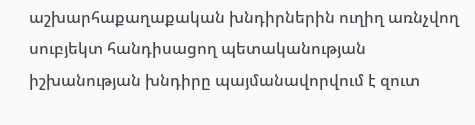աշխարհաքաղաքական խնդիրներին ուղիղ առնչվող սուբյեկտ հանդիսացող պետականության իշխանության խնդիրը պայմանավորվում է զուտ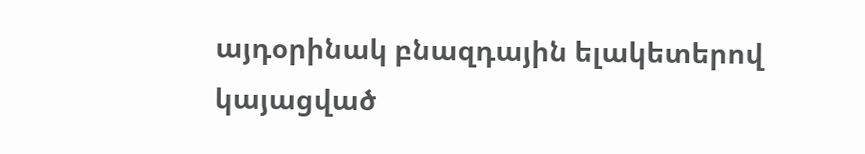այդօրինակ բնազդային ելակետերով կայացված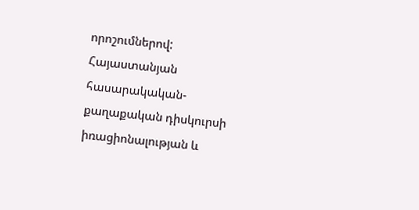որոշումներով: Հայաստանյան հասարակական-քաղաքական դիսկուրսի իռացիոնալության և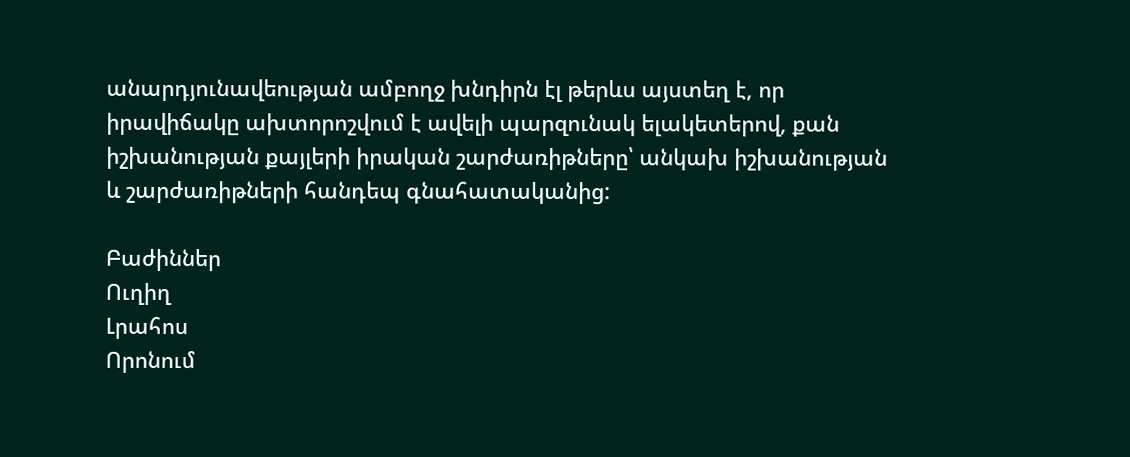անարդյունավեության ամբողջ խնդիրն էլ թերևս այստեղ է, որ իրավիճակը ախտորոշվում է ավելի պարզունակ ելակետերով, քան իշխանության քայլերի իրական շարժառիթները՝ անկախ իշխանության և շարժառիթների հանդեպ գնահատականից:

Բաժիններ
Ուղիղ
Լրահոս
Որոնում